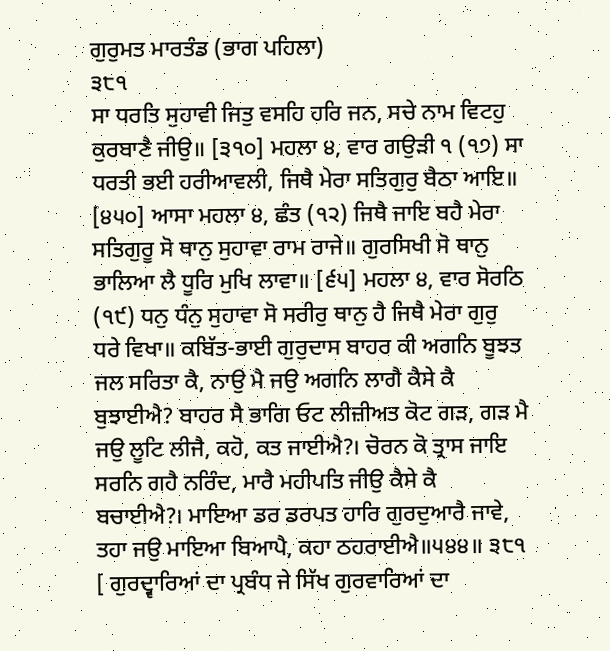ਗੁਰੁਮਤ ਮਾਰਤੰਡ (ਭਾਗ ਪਹਿਲਾ)
੩੮੧
ਸਾ ਧਰਤਿ ਸੁਹਾਵੀ ਜਿਤੁ ਵਸਹਿ ਹਰਿ ਜਨ, ਸਚੇ ਨਾਮ ਵਿਟਹੁ ਕੁਰਬਾਣੈ ਜੀਉ॥ [੩੧੦] ਮਹਲਾ ੪, ਵਾਰ ਗਉੜੀ ੧ (੧੭) ਸਾ ਧਰਤੀ ਭਈ ਹਰੀਆਵਲੀ, ਜਿਥੈ ਮੇਰਾ ਸਤਿਗੁਰੁ ਬੈਠਾ ਆਇ॥ [੪੫੦] ਆਸਾ ਮਹਲਾ ੪, ਛੰਤ (੧੨) ਜਿਥੈ ਜਾਇ ਬਹੈ ਮੇਰਾ ਸਤਿਗੁਰੂ ਸੋ ਥਾਨੁ ਸੁਹਾਵਾ ਰਾਮ ਰਾਜੇ॥ ਗੁਰਸਿਖੀ ਸੋ ਥਾਨੁ ਭਾਲਿਆ ਲੈ ਧੂਰਿ ਮੁਖਿ ਲਾਵਾ॥ [੬੫] ਮਹਲਾ ੪, ਵਾਰ ਸੋਰਠਿ (੧੯) ਧਨੁ ਧੰਨੁ ਸੁਹਾਵਾ ਸੋ ਸਰੀਰੁ ਥਾਨੁ ਹੈ ਜਿਥੈ ਮੇਰਾ ਗੁਰੁ ਧਰੇ ਵਿਖਾ॥ ਕਬਿੱਤ-ਭਾਈ ਗੁਰੁਦਾਸ ਬਾਹਰ ਕੀ ਅਗਨਿ ਬੂਝਤ ਜਲ ਸਰਿਤਾ ਕੈ, ਨਾਉ ਮੈ ਜਉ ਅਗਨਿ ਲਾਗੈ ਕੈਸੇ ਕੈ ਬੁਝਾਈਐ? ਬਾਹਰ ਸੈ ਭਾਗਿ ਓਟ ਲੀਜ਼ੀਅਤ ਕੋਟ ਗੜ, ਗੜ ਮੈ ਜਉ ਲੂਟਿ ਲੀਜੈ, ਕਹੋ, ਕਤ ਜਾਈਐ?। ਚੋਰਨ ਕੋ ਤ੍ਰਾਸ ਜਾਇ ਸਰਨਿ ਗਹੈ ਨਰਿੰਦ, ਮਾਰੈ ਮਹੀਪਤਿ ਜੀਉ ਕੈਸੇ ਕੈ ਬਚਾਈਐ?। ਮਾਇਆ ਡਰ ਡਰਪਤ ਹਾਰਿ ਗੁਰਦੁਆਰੈ ਜਾਵੇ, ਤਹਾ ਜਉ ਮਾਇਆ ਬਿਆਪੈ, ਕਹਾ ਠਹਰਾਈਐ॥੫੪੪॥ ੩੮੧ [ ਗੁਰਦ੍ਵਾਰਿਆਂ ਦਾ ਪ੍ਰਬੰਧ ਜੇ ਸਿੱਖ ਗੁਰਵਾਰਿਆਂ ਦਾ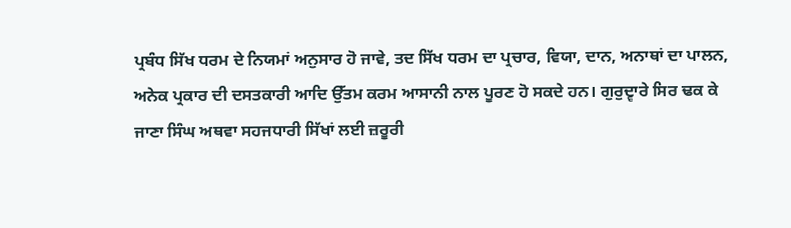ਪ੍ਰਬੰਧ ਸਿੱਖ ਧਰਮ ਦੇ ਨਿਯਮਾਂ ਅਨੁਸਾਰ ਹੋ ਜਾਵੇ, ਤਦ ਸਿੱਖ ਧਰਮ ਦਾ ਪ੍ਰਚਾਰ, ਵਿਯਾ, ਦਾਨ, ਅਨਾਥਾਂ ਦਾ ਪਾਲਨ, ਅਨੇਕ ਪ੍ਰਕਾਰ ਦੀ ਦਸਤਕਾਰੀ ਆਦਿ ਉੱਤਮ ਕਰਮ ਆਸਾਨੀ ਨਾਲ ਪੂਰਣ ਹੋ ਸਕਦੇ ਹਨ। ਗੁਰੁਦ੍ਵਾਰੇ ਸਿਰ ਢਕ ਕੇ ਜਾਣਾ ਸਿੰਘ ਅਥਵਾ ਸਹਜਧਾਰੀ ਸਿੱਖਾਂ ਲਈ ਜ਼ਰੂਰੀ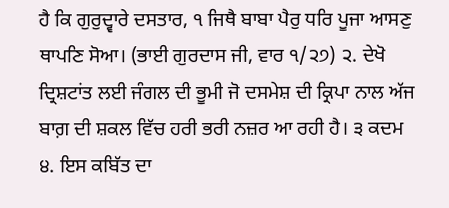ਹੈ ਕਿ ਗੁਰੁਦ੍ਵਾਰੇ ਦਸਤਾਰ, ੧ ਜਿਥੈ ਬਾਬਾ ਪੈਰੁ ਧਰਿ ਪੂਜਾ ਆਸਣੁ ਥਾਪਣਿ ਸੋਆ। (ਭਾਈ ਗੁਰਦਾਸ ਜੀ, ਵਾਰ ੧/੨੭) ੨. ਦੇਖੋ ਦ੍ਰਿਸ਼ਟਾਂਤ ਲਈ ਜੰਗਲ ਦੀ ਭੂਮੀ ਜੋ ਦਸਮੇਸ਼ ਦੀ ਕ੍ਰਿਪਾ ਨਾਲ ਅੱਜ ਬਾਗ਼ ਦੀ ਸ਼ਕਲ ਵਿੱਚ ਹਰੀ ਭਰੀ ਨਜ਼ਰ ਆ ਰਹੀ ਹੈ। ੩ ਕਦਮ ੪. ਇਸ ਕਬਿੱਤ ਦਾ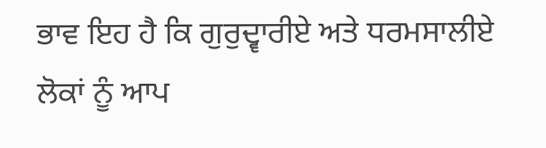ਭਾਵ ਇਹ ਹੈ ਕਿ ਗੁਰੁਦ੍ਵਾਰੀਏ ਅਤੇ ਧਰਮਸਾਲੀਏ ਲੋਕਾਂ ਨੂੰ ਆਪ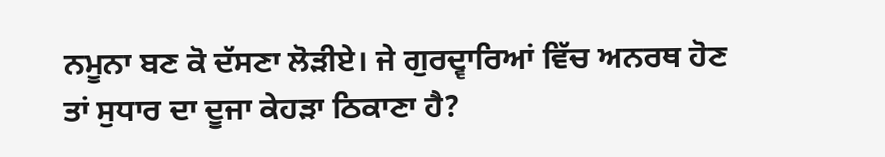ਨਮੂਨਾ ਬਣ ਕੋ ਦੱਸਣਾ ਲੋੜੀਏ। ਜੇ ਗੁਰਦ੍ਵਾਰਿਆਂ ਵਿੱਚ ਅਨਰਥ ਹੋਣ ਤਾਂ ਸੁਧਾਰ ਦਾ ਦੂਜਾ ਕੇਹੜਾ ਠਿਕਾਣਾ ਹੈ?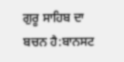ਗੁਰੂ ਸਾਹਿਬ ਦਾ ਬਚਨ ਹੈ:ਬਾਨਸਟ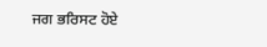ਜਗ ਭਰਿਸਟ ਹੋਏ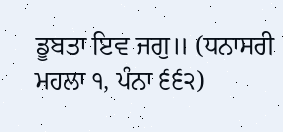ਡੂਬਤਾ ਇਵ ਜਗੁ॥ (ਧਨਾਸਰੀ ਮਹਲਾ ੧, ਪੰਨਾ ੬੬੨)